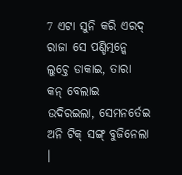7 ଏଟା ସୁନି କରି ଏରଦ୍ ରାଜା ସେ ପଣ୍ଡିତ୍ମନ୍କେ ଲୁଚ୍ତେ ଡାକାଇ, ତାରା କନ୍ ବେଲାଇ ଉଦିରଇଲା, ସେମନର୍ତେଇ ଅନି ଟିକ୍ ସଙ୍ଗ୍ ବୁଜିନେଲା ।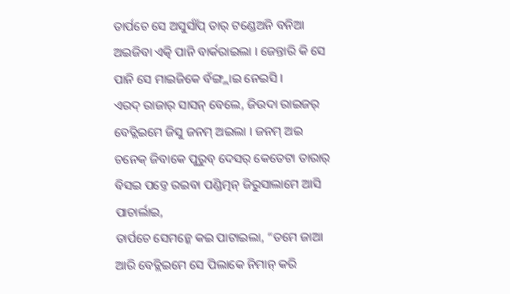ତାର୍ପଚେ ସେ ଅସୁର୍ସାଁପ୍ ତାର୍ ଟଣ୍ଡେଅନି ବନିଆ ଅଇଜିବା ଏତ୍କି ପାନି ବାର୍କରାଇଲା । ଜେନ୍ତାରି କି ସେ ପାନି ସେ ମାଇଜିକେ ବଁଙ୍ଗ୍ଲାଇ ନେଇସି ।
ଏରଦ୍ ରାଜାର୍ ସାସନ୍ ବେଲେ, ଜିଉଦା ରାଇଜର୍ ବେତ୍ଲିଇମେ ଜିସୁ ଜନମ୍ ଅଇଲା । ଜନମ୍ ଅଇ ଚନେକ୍ ଜିବାକେ ପୁରୁବ୍ ଦେସର୍ କେତେଟା ତାରାର୍ ବିସଇ ପଡ୍ତେ ରଇବା ପଣ୍ଡିତ୍ମନ୍ ଜିରୁସାଲାମେ ଆସି ପାଚାର୍ଲାଇ,
ତାର୍ପଚେ ସେମନ୍କେ କଇ ପାଟାଇଲା, “ତମେ ଜାଆ ଆରି ବେତ୍ଲିଇମେ ସେ ପିଲାକେ ନିମାନ୍ କରି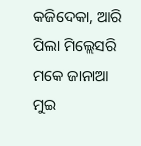କଜିଦେକା, ଆରି ପିଲା ମିଲ୍ଲେସରି ମକେ ଜାନାଆ ମୁଇ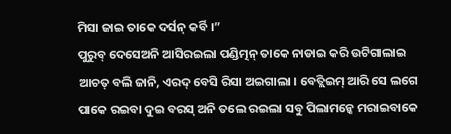ମିସା ଜାଇ ତାକେ ଦର୍ସନ୍ କର୍ବି ।”
ପୁରୁବ୍ ଦେସେଅନି ଆସିରଇଲା ପଣ୍ଡିତ୍ମନ୍ ତାକେ ନାଡାଇ କରି ଉଟିଗାଲାଇ ଆଚତ୍ ବଲି ଜାନି, ଏରଦ୍ ବେସି ରିସା ଅଇଗାଲା । ବେତ୍ଲିଇମ୍ ଆରି ସେ ଲଗେ ପାକେ ରଇବା ଦୁଇ ବରସ୍ ଅନି ତଲେ ରଇଲା ସବୁ ପିଲାମନ୍କେ ମରାଇବାକେ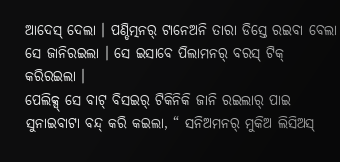ଆଦେସ୍ ଦେଲା । ପଣ୍ଡିତ୍ମନର୍ ଟାନେଅନି ତାରା ଡିସ୍ତେ ରଇବା ବେଲା ସେ ଜାନିରଇଲା । ସେ ଇସାବେ ପିଲାମନର୍ ବରସ୍ ଟିକ୍ କରିରଇଲା ।
ପେଲିକ୍ସ୍ ସେ ବାଟ୍ ବିସଇର୍ ଟିକିନିକି ଜାନି ରଇଲାର୍ ପାଇ ସୁନାଇବାଟା ବନ୍ଦ୍ କରି କଇଲା, “ ସନିଅମନର୍ ମୁକିଅ ଲିସିଅସ୍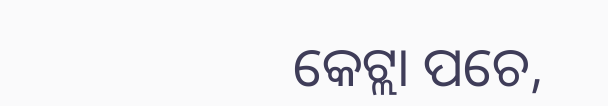କେଟ୍ଲା ପଚେ,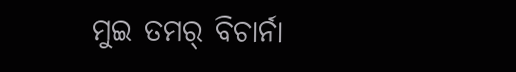ମୁଇ ତମର୍ ବିଚାର୍ନା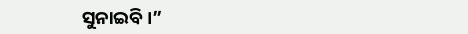ସୁନାଇବି ।”